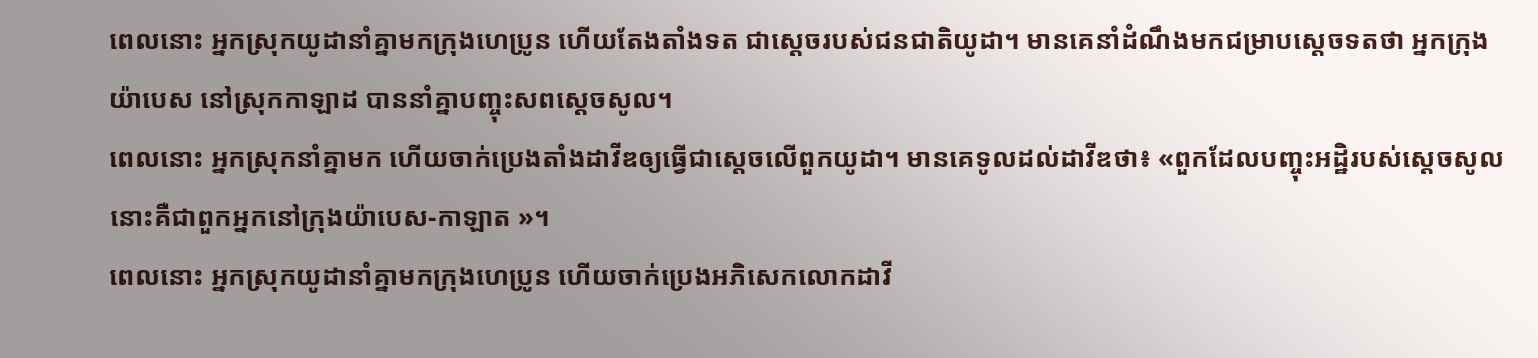ពេលនោះ អ្នកស្រុកយូដានាំគ្នាមកក្រុងហេប្រូន ហើយតែងតាំងទត ជាស្ដេចរបស់ជនជាតិយូដា។ មានគេនាំដំណឹងមកជម្រាបស្តេចទតថា អ្នកក្រុងយ៉ាបេស នៅស្រុកកាឡាដ បាននាំគ្នាបញ្ចុះសពស្តេចសូល។
ពេលនោះ អ្នកស្រុកនាំគ្នាមក ហើយចាក់ប្រេងតាំងដាវីឌឲ្យធ្វើជាស្តេចលើពួកយូដា។ មានគេទូលដល់ដាវីឌថា៖ «ពួកដែលបញ្ចុះអដ្ឋិរបស់ស្ដេចសូល នោះគឺជាពួកអ្នកនៅក្រុងយ៉ាបេស-កាឡាត »។
ពេលនោះ អ្នកស្រុកយូដានាំគ្នាមកក្រុងហេប្រូន ហើយចាក់ប្រេងអភិសេកលោកដាវី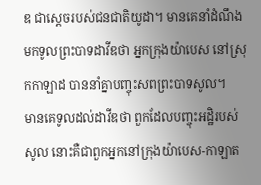ឌ ជាស្ដេចរបស់ជនជាតិយូដា។ មានគេនាំដំណឹងមកទូលព្រះបាទដាវីឌថា អ្នកក្រុងយ៉ាបេស នៅស្រុកកាឡាដ បាននាំគ្នាបញ្ចុះសពព្រះបាទសូល។
មានគេទូលដល់ដាវីឌថា ពួកដែលបញ្ចុះអដ្ឋិរបស់សូល នោះគឺជាពួកអ្នកនៅក្រុងយ៉ាបេស-កាឡាត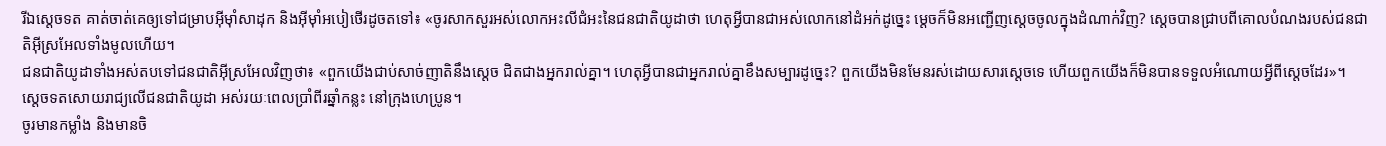រីឯស្តេចទត គាត់ចាត់គេឲ្យទៅជម្រាបអ៊ីមុាំសាដុក និងអ៊ីមុាំអបៀថើរដូចតទៅ៖ «ចូរសាកសួរអស់លោកអះលីជំអះនៃជនជាតិយូដាថា ហេតុអ្វីបានជាអស់លោកនៅដំអក់ដូច្នេះ ម្តេចក៏មិនអញ្ជើញស្តេចចូលក្នុងដំណាក់វិញ? ស្តេចបានជ្រាបពីគោលបំណងរបស់ជនជាតិអ៊ីស្រអែលទាំងមូលហើយ។
ជនជាតិយូដាទាំងអស់តបទៅជនជាតិអ៊ីស្រអែលវិញថា៖ «ពួកយើងជាប់សាច់ញាតិនឹងស្តេច ជិតជាងអ្នករាល់គ្នា។ ហេតុអ្វីបានជាអ្នករាល់គ្នាខឹងសម្បារដូច្នេះ? ពួកយើងមិនមែនរស់ដោយសារស្តេចទេ ហើយពួកយើងក៏មិនបានទទួលអំណោយអ្វីពីស្តេចដែរ»។
ស្តេចទតសោយរាជ្យលើជនជាតិយូដា អស់រយៈពេលប្រាំពីរឆ្នាំកន្លះ នៅក្រុងហេប្រូន។
ចូរមានកម្លាំង និងមានចិ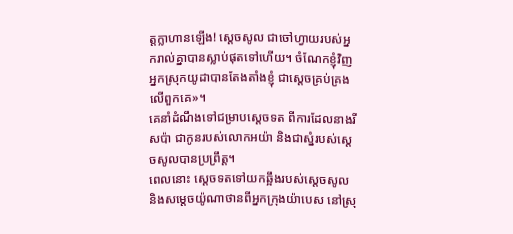ត្តក្លាហានឡើង! ស្តេចសូល ជាចៅហ្វាយរបស់អ្នករាល់គ្នាបានស្លាប់ផុតទៅហើយ។ ចំណែកខ្ញុំវិញ អ្នកស្រុកយូដាបានតែងតាំងខ្ញុំ ជាស្តេចគ្រប់គ្រងលើពួកគេ»។
គេនាំដំណឹងទៅជម្រាបស្តេចទត ពីការដែលនាងរីសប៉ា ជាកូនរបស់លោកអយ៉ា និងជាស្នំរបស់ស្តេចសូលបានប្រព្រឹត្ត។
ពេលនោះ ស្តេចទតទៅយកឆ្អឹងរបស់ស្តេចសូល និងសម្តេចយ៉ូណាថានពីអ្នកក្រុងយ៉ាបេស នៅស្រុ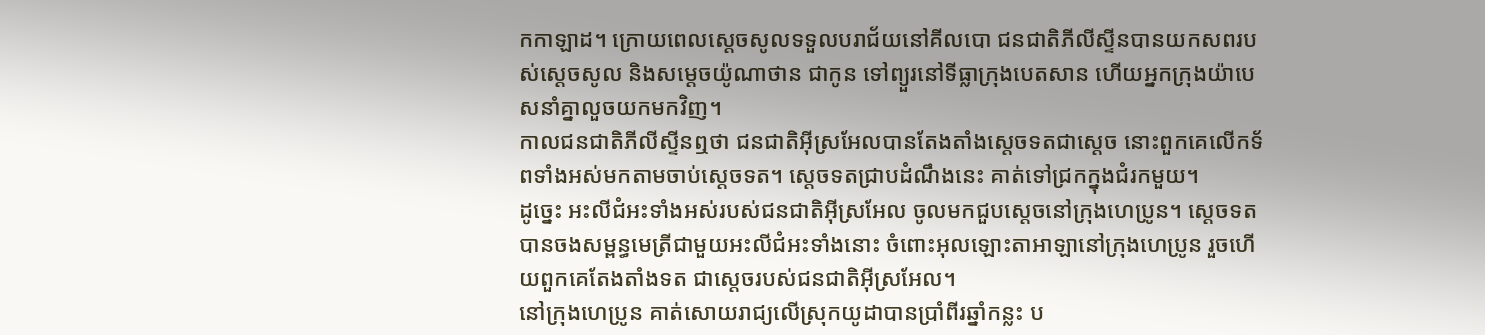កកាឡាដ។ ក្រោយពេលស្តេចសូលទទួលបរាជ័យនៅគីលបោ ជនជាតិភីលីស្ទីនបានយកសពរបស់ស្តេចសូល និងសម្តេចយ៉ូណាថាន ជាកូន ទៅព្យួរនៅទីធ្លាក្រុងបេតសាន ហើយអ្នកក្រុងយ៉ាបេសនាំគ្នាលួចយកមកវិញ។
កាលជនជាតិភីលីស្ទីនឮថា ជនជាតិអ៊ីស្រអែលបានតែងតាំងស្តេចទតជាស្តេច នោះពួកគេលើកទ័ពទាំងអស់មកតាមចាប់ស្តេចទត។ ស្តេចទតជ្រាបដំណឹងនេះ គាត់ទៅជ្រកក្នុងជំរកមួយ។
ដូច្នេះ អះលីជំអះទាំងអស់របស់ជនជាតិអ៊ីស្រអែល ចូលមកជួបស្តេចនៅក្រុងហេប្រូន។ ស្តេចទតបានចងសម្ពន្ធមេត្រីជាមួយអះលីជំអះទាំងនោះ ចំពោះអុលឡោះតាអាឡានៅក្រុងហេប្រូន រួចហើយពួកគេតែងតាំងទត ជាស្តេចរបស់ជនជាតិអ៊ីស្រអែល។
នៅក្រុងហេប្រូន គាត់សោយរាជ្យលើស្រុកយូដាបានប្រាំពីរឆ្នាំកន្លះ ប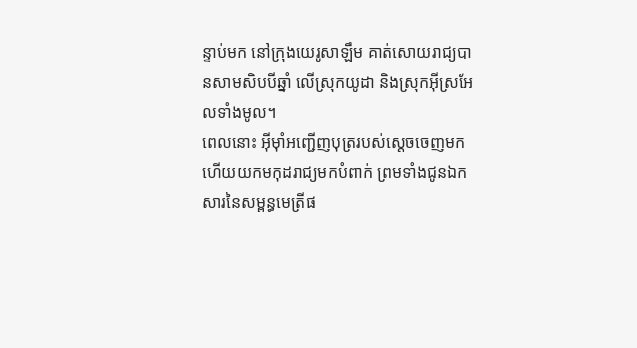ន្ទាប់មក នៅក្រុងយេរូសាឡឹម គាត់សោយរាជ្យបានសាមសិបបីឆ្នាំ លើស្រុកយូដា និងស្រុកអ៊ីស្រអែលទាំងមូល។
ពេលនោះ អ៊ីមុាំអញ្ជើញបុត្ររបស់ស្តេចចេញមក ហើយយកមកុដរាជ្យមកបំពាក់ ព្រមទាំងជូនឯកសារនៃសម្ពន្ធមេត្រីផ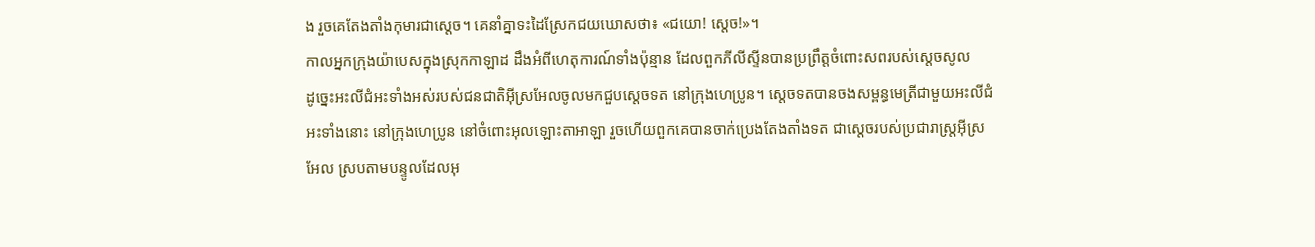ង រួចគេតែងតាំងកុមារជាស្តេច។ គេនាំគ្នាទះដៃស្រែកជយឃោសថា៖ «ជយោ! ស្តេច!»។
កាលអ្នកក្រុងយ៉ាបេសក្នុងស្រុកកាឡាដ ដឹងអំពីហេតុការណ៍ទាំងប៉ុន្មាន ដែលពួកភីលីស្ទីនបានប្រព្រឹត្តចំពោះសពរបស់ស្តេចសូល
ដូច្នេះអះលីជំអះទាំងអស់របស់ជនជាតិអ៊ីស្រអែលចូលមកជួបស្តេចទត នៅក្រុងហេប្រូន។ ស្តេចទតបានចងសម្ពន្ធមេត្រីជាមួយអះលីជំអះទាំងនោះ នៅក្រុងហេប្រូន នៅចំពោះអុលឡោះតាអាឡា រួចហើយពួកគេបានចាក់ប្រេងតែងតាំងទត ជាស្តេចរបស់ប្រជារាស្ត្រអ៊ីស្រអែល ស្របតាមបន្ទូលដែលអុ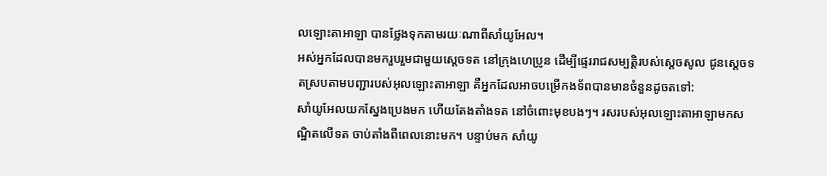លឡោះតាអាឡា បានថ្លែងទុកតាមរយៈណាពីសាំយូអែល។
អស់អ្នកដែលបានមករួបរួមជាមួយស្តេចទត នៅក្រុងហេប្រូន ដើម្បីផ្ទេររាជសម្បត្តិរបស់ស្តេចសូល ជូនស្តេចទតស្របតាមបញ្ជារបស់អុលឡោះតាអាឡា គឺអ្នកដែលអាចបម្រើកងទ័ពបានមានចំនួនដូចតទៅ:
សាំយូអែលយកស្នែងប្រេងមក ហើយតែងតាំងទត នៅចំពោះមុខបងៗ។ រសរបស់អុលឡោះតាអាឡាមកសណ្ឋិតលើទត ចាប់តាំងពីពេលនោះមក។ បន្ទាប់មក សាំយូ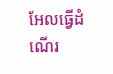អែលធ្វើដំណើរ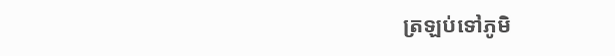ត្រឡប់ទៅភូមិ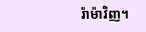រ៉ាម៉ាវិញ។